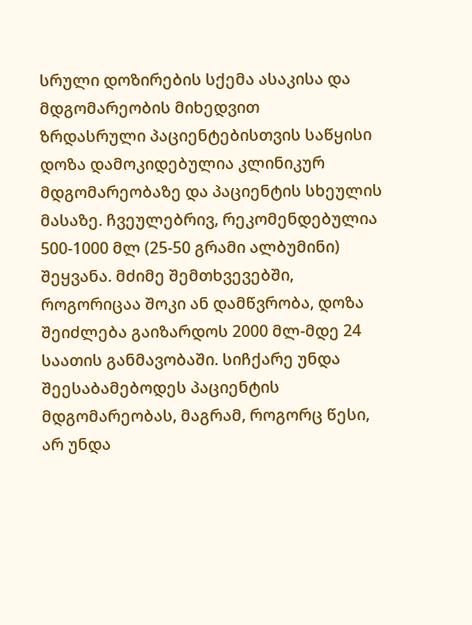სრული დოზირების სქემა ასაკისა და მდგომარეობის მიხედვით
ზრდასრული პაციენტებისთვის საწყისი დოზა დამოკიდებულია კლინიკურ მდგომარეობაზე და პაციენტის სხეულის მასაზე. ჩვეულებრივ, რეკომენდებულია 500-1000 მლ (25-50 გრამი ალბუმინი) შეყვანა. მძიმე შემთხვევებში, როგორიცაა შოკი ან დამწვრობა, დოზა შეიძლება გაიზარდოს 2000 მლ-მდე 24 საათის განმავობაში. სიჩქარე უნდა შეესაბამებოდეს პაციენტის მდგომარეობას, მაგრამ, როგორც წესი, არ უნდა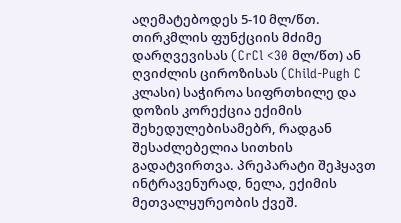აღემატებოდეს 5-10 მლ/წთ. თირკმლის ფუნქციის მძიმე დარღვევისას (CrCl <30 მლ/წთ) ან ღვიძლის ციროზისას (Child-Pugh C კლასი) საჭიროა სიფრთხილე და დოზის კორექცია ექიმის შეხედულებისამებრ, რადგან შესაძლებელია სითხის გადატვირთვა. პრეპარატი შეჰყავთ ინტრავენურად, ნელა, ექიმის მეთვალყურეობის ქვეშ.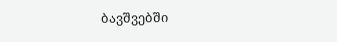ბავშვებში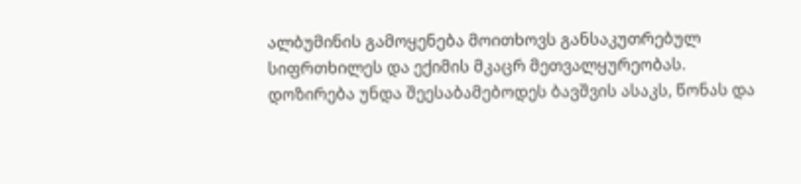ალბუმინის გამოყენება მოითხოვს განსაკუთრებულ სიფრთხილეს და ექიმის მკაცრ მეთვალყურეობას. დოზირება უნდა შეესაბამებოდეს ბავშვის ასაკს, წონას და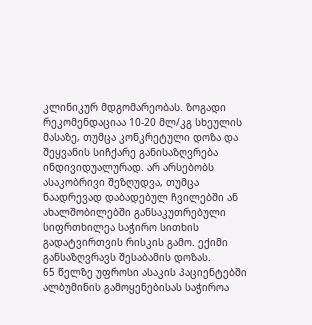კლინიკურ მდგომარეობას. ზოგადი რეკომენდაციაა 10-20 მლ/კგ სხეულის მასაზე, თუმცა კონკრეტული დოზა და შეყვანის სიჩქარე განისაზღვრება ინდივიდუალურად. არ არსებობს ასაკობრივი შეზღუდვა, თუმცა ნაადრევად დაბადებულ ჩვილებში ან ახალშობილებში განსაკუთრებული სიფრთხილეა საჭირო სითხის გადატვირთვის რისკის გამო. ექიმი განსაზღვრავს შესაბამის დოზას.
65 წელზე უფროსი ასაკის პაციენტებში ალბუმინის გამოყენებისას საჭიროა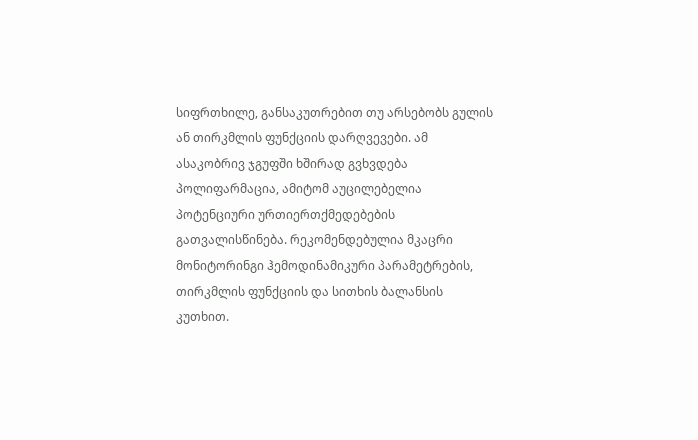სიფრთხილე, განსაკუთრებით თუ არსებობს გულის ან თირკმლის ფუნქციის დარღვევები. ამ ასაკობრივ ჯგუფში ხშირად გვხვდება პოლიფარმაცია, ამიტომ აუცილებელია პოტენციური ურთიერთქმედებების გათვალისწინება. რეკომენდებულია მკაცრი მონიტორინგი ჰემოდინამიკური პარამეტრების, თირკმლის ფუნქციის და სითხის ბალანსის კუთხით.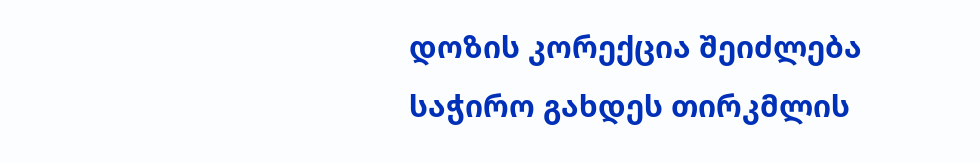დოზის კორექცია შეიძლება საჭირო გახდეს თირკმლის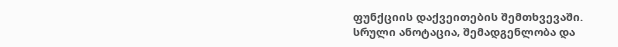ფუნქციის დაქვეითების შემთხვევაში.
სრული ანოტაცია, შემადგენლობა და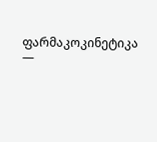ფარმაკოკინეტიკა —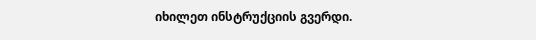იხილეთ ინსტრუქციის გვერდი.